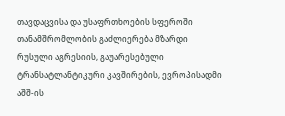თავდაცვისა და უსაფრთხოების სფეროში თანამშრომლობის გაძლიერება მზარდი რუსული აგრესიის, გაუარესებული ტრანსატლანტიკური კავშირების, ევროპისადმი აშშ-ის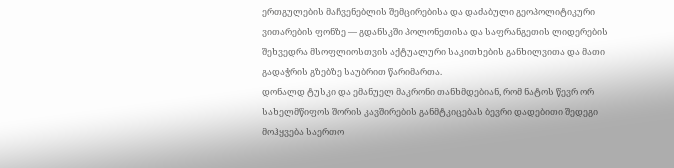ერთგულების მაჩვენებლის შემცირებისა და დაძაბული გეოპოლიტიკური ვითარების ფონზე — გდანსკში პოლონეთისა და საფრანგეთის ლიდერების შეხვედრა მსოფლიოსთვის აქტუალური საკითხების განხილვითა და მათი გადაჭრის გზებზე საუბრით წარიმართა.
დონალდ ტუსკი და ემანუელ მაკრონი თანხმდებიან, რომ ნატოს წევრ ორ სახელმწიფოს შორის კავშირების განმტკიცებას ბევრი დადებითი შედეგი მოჰყვება საერთო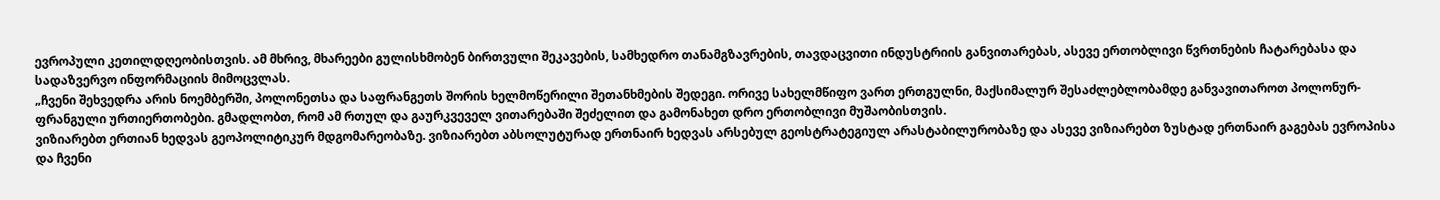ევროპული კეთილდღეობისთვის. ამ მხრივ, მხარეები გულისხმობენ ბირთვული შეკავების, სამხედრო თანამგზავრების, თავდაცვითი ინდუსტრიის განვითარებას, ასევე ერთობლივი წვრთნების ჩატარებასა და სადაზვერვო ინფორმაციის მიმოცვლას.
„ჩვენი შეხვედრა არის ნოემბერში, პოლონეთსა და საფრანგეთს შორის ხელმოწერილი შეთანხმების შედეგი. ორივე სახელმწიფო ვართ ერთგულნი, მაქსიმალურ შესაძლებლობამდე განვავითაროთ პოლონურ-ფრანგული ურთიერთობები. გმადლობთ, რომ ამ რთულ და გაურკვეველ ვითარებაში შეძელით და გამონახეთ დრო ერთობლივი მუშაობისთვის.
ვიზიარებთ ერთიან ხედვას გეოპოლიტიკურ მდგომარეობაზე. ვიზიარებთ აბსოლუტურად ერთნაირ ხედვას არსებულ გეოსტრატეგიულ არასტაბილურობაზე და ასევე ვიზიარებთ ზუსტად ერთნაირ გაგებას ევროპისა და ჩვენი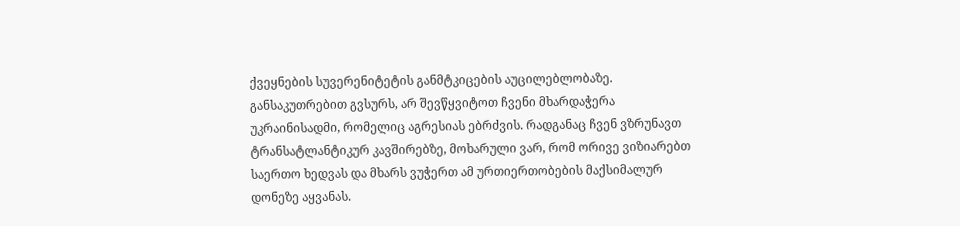ქვეყნების სუვერენიტეტის განმტკიცების აუცილებლობაზე.
განსაკუთრებით გვსურს, არ შევწყვიტოთ ჩვენი მხარდაჭერა უკრაინისადმი, რომელიც აგრესიას ებრძვის. რადგანაც ჩვენ ვზრუნავთ ტრანსატლანტიკურ კავშირებზე, მოხარული ვარ, რომ ორივე ვიზიარებთ საერთო ხედვას და მხარს ვუჭერთ ამ ურთიერთობების მაქსიმალურ დონეზე აყვანას.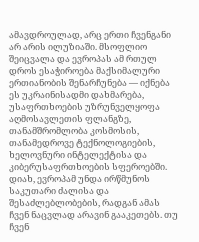ამავდროულად, არც ერთი ჩვენგანი არ არის ილუზიაში. მსოფლიო შეიცვალა და ევროპას ამ რთულ დროს ესაჭიროება მაქსიმალური ერთიანობის შენარჩუნება — იქნება ეს უკრაინისადმი დახმარება, უსაფრთხოების უზრუნველყოფა აღმოსავლეთის ფლანგზე, თანამშრომლობა კოსმოსის, თანამედროვე ტექნოლოგიების, ხელოვნური ინტელექტისა და კიბერუსაფრთხოების სფეროებში.
დიახ, ევროპამ უნდა ირწმუნოს საკუთარი ძალისა და შესაძლებლობების, რადგან ამას ჩვენ ნაცვლად არავინ გააკეთებს. თუ ჩვენ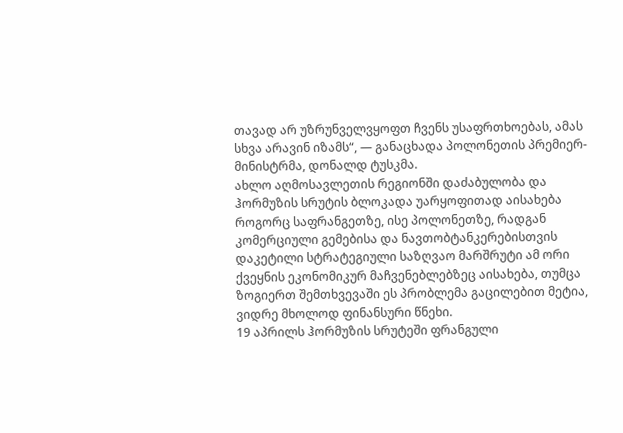თავად არ უზრუნველვყოფთ ჩვენს უსაფრთხოებას, ამას სხვა არავინ იზამს“, — განაცხადა პოლონეთის პრემიერ-მინისტრმა, დონალდ ტუსკმა.
ახლო აღმოსავლეთის რეგიონში დაძაბულობა და ჰორმუზის სრუტის ბლოკადა უარყოფითად აისახება როგორც საფრანგეთზე, ისე პოლონეთზე, რადგან კომერციული გემებისა და ნავთობტანკერებისთვის დაკეტილი სტრატეგიული საზღვაო მარშრუტი ამ ორი ქვეყნის ეკონომიკურ მაჩვენებლებზეც აისახება, თუმცა ზოგიერთ შემთხვევაში ეს პრობლემა გაცილებით მეტია, ვიდრე მხოლოდ ფინანსური წნეხი.
19 აპრილს ჰორმუზის სრუტეში ფრანგული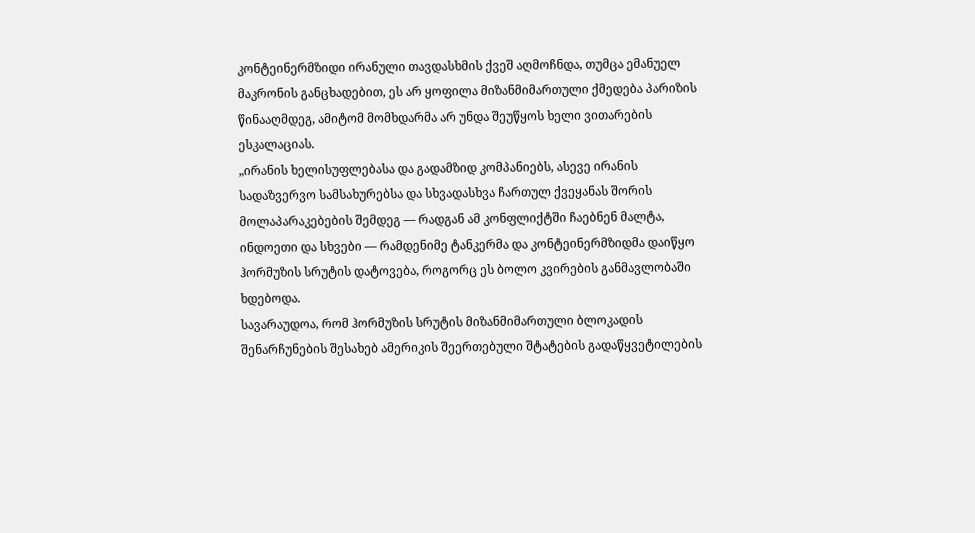კონტეინერმზიდი ირანული თავდასხმის ქვეშ აღმოჩნდა, თუმცა ემანუელ მაკრონის განცხადებით, ეს არ ყოფილა მიზანმიმართული ქმედება პარიზის წინააღმდეგ, ამიტომ მომხდარმა არ უნდა შეუწყოს ხელი ვითარების ესკალაციას.
„ირანის ხელისუფლებასა და გადამზიდ კომპანიებს, ასევე ირანის სადაზვერვო სამსახურებსა და სხვადასხვა ჩართულ ქვეყანას შორის მოლაპარაკებების შემდეგ — რადგან ამ კონფლიქტში ჩაებნენ მალტა, ინდოეთი და სხვები — რამდენიმე ტანკერმა და კონტეინერმზიდმა დაიწყო ჰორმუზის სრუტის დატოვება, როგორც ეს ბოლო კვირების განმავლობაში ხდებოდა.
სავარაუდოა, რომ ჰორმუზის სრუტის მიზანმიმართული ბლოკადის შენარჩუნების შესახებ ამერიკის შეერთებული შტატების გადაწყვეტილების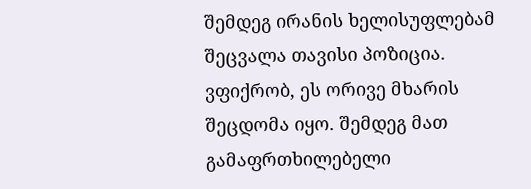შემდეგ ირანის ხელისუფლებამ შეცვალა თავისი პოზიცია.
ვფიქრობ, ეს ორივე მხარის შეცდომა იყო. შემდეგ მათ გამაფრთხილებელი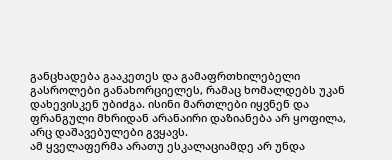განცხადება გააკეთეს და გამაფრთხილებელი გასროლები განახორციელეს, რამაც ხომალდებს უკან დახევისკენ უბიძგა. ისინი მართლები იყვნენ და ფრანგული მხრიდან არანაირი დაზიანება არ ყოფილა, არც დაშავებულები გვყავს.
ამ ყველაფერმა არათუ ესკალაციამდე არ უნდა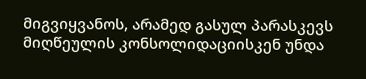მიგვიყვანოს, არამედ გასულ პარასკევს მიღწეულის კონსოლიდაციისკენ უნდა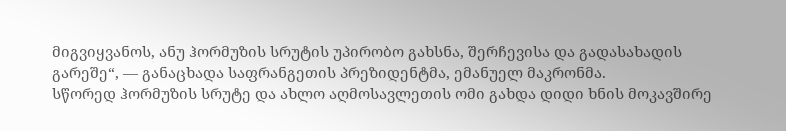მიგვიყვანოს, ანუ ჰორმუზის სრუტის უპირობო გახსნა, შერჩევისა და გადასახადის გარეშე“, — განაცხადა საფრანგეთის პრეზიდენტმა, ემანუელ მაკრონმა.
სწორედ ჰორმუზის სრუტე და ახლო აღმოსავლეთის ომი გახდა დიდი ხნის მოკავშირე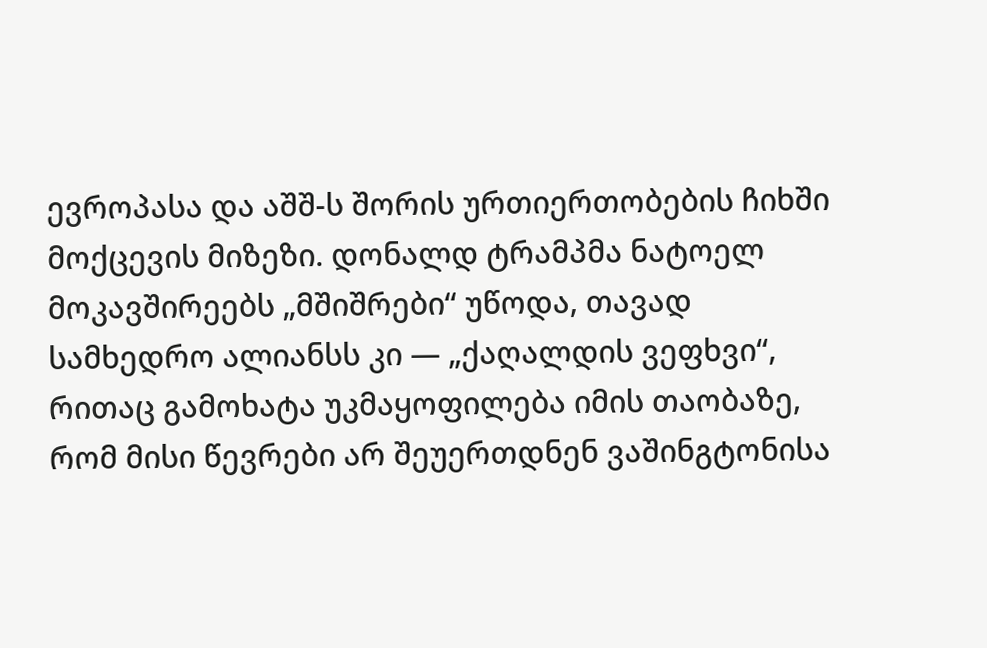ევროპასა და აშშ-ს შორის ურთიერთობების ჩიხში მოქცევის მიზეზი. დონალდ ტრამპმა ნატოელ მოკავშირეებს „მშიშრები“ უწოდა, თავად სამხედრო ალიანსს კი — „ქაღალდის ვეფხვი“, რითაც გამოხატა უკმაყოფილება იმის თაობაზე, რომ მისი წევრები არ შეუერთდნენ ვაშინგტონისა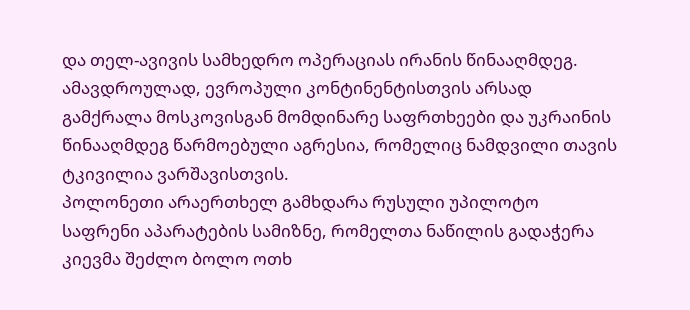და თელ-ავივის სამხედრო ოპერაციას ირანის წინააღმდეგ.
ამავდროულად, ევროპული კონტინენტისთვის არსად გამქრალა მოსკოვისგან მომდინარე საფრთხეები და უკრაინის წინააღმდეგ წარმოებული აგრესია, რომელიც ნამდვილი თავის ტკივილია ვარშავისთვის.
პოლონეთი არაერთხელ გამხდარა რუსული უპილოტო საფრენი აპარატების სამიზნე, რომელთა ნაწილის გადაჭერა კიევმა შეძლო ბოლო ოთხ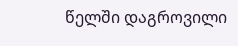წელში დაგროვილი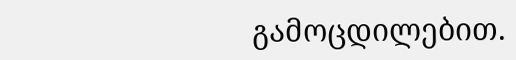გამოცდილებით.